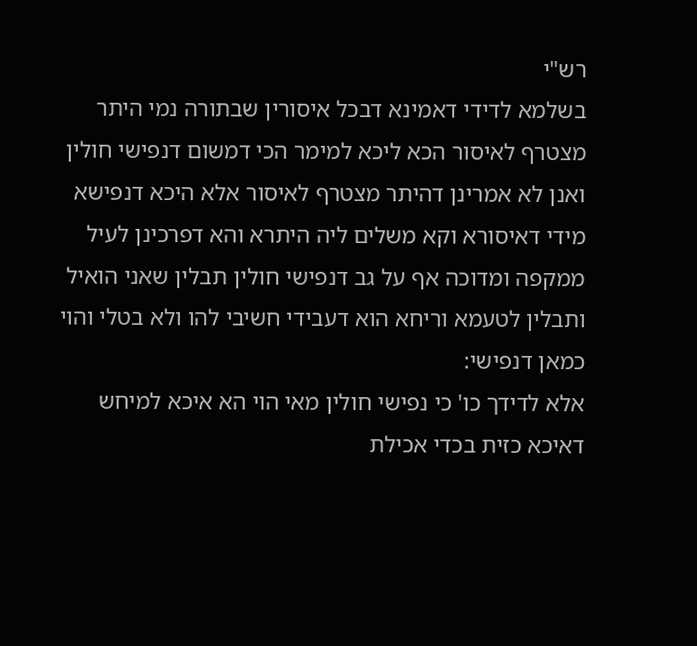רש"י
בשלמא לדידי דאמינא דבכל איסורין שבתורה נמי היתר מצטרף לאיסור הכא ליכא למימר הכי דמשום דנפישי חולין ואנן לא אמרינן דהיתר מצטרף לאיסור אלא היכא דנפישא מידי דאיסורא וקא משלים ליה היתרא והא דפרכינן לעיל ממקפה ומדוכה אף על גב דנפישי חולין תבלין שאני הואיל ותבלין לטעמא וריחא הוא דעבידי חשיבי להו ולא בטלי והוי כמאן דנפישי:
אלא לדידך כו' כי נפישי חולין מאי הוי הא איכא למיחש דאיכא כזית בכדי אכילת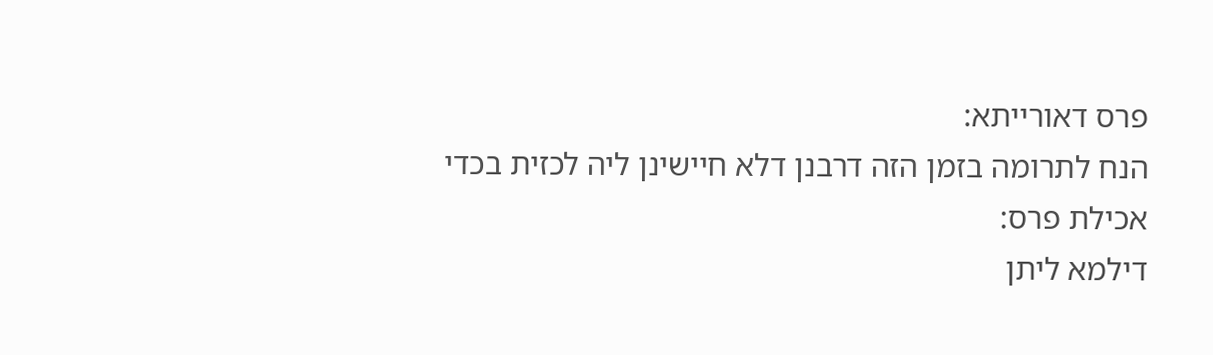פרס דאורייתא:
הנח לתרומה בזמן הזה דרבנן דלא חיישינן ליה לכזית בכדי אכילת פרס:
דילמא ליתן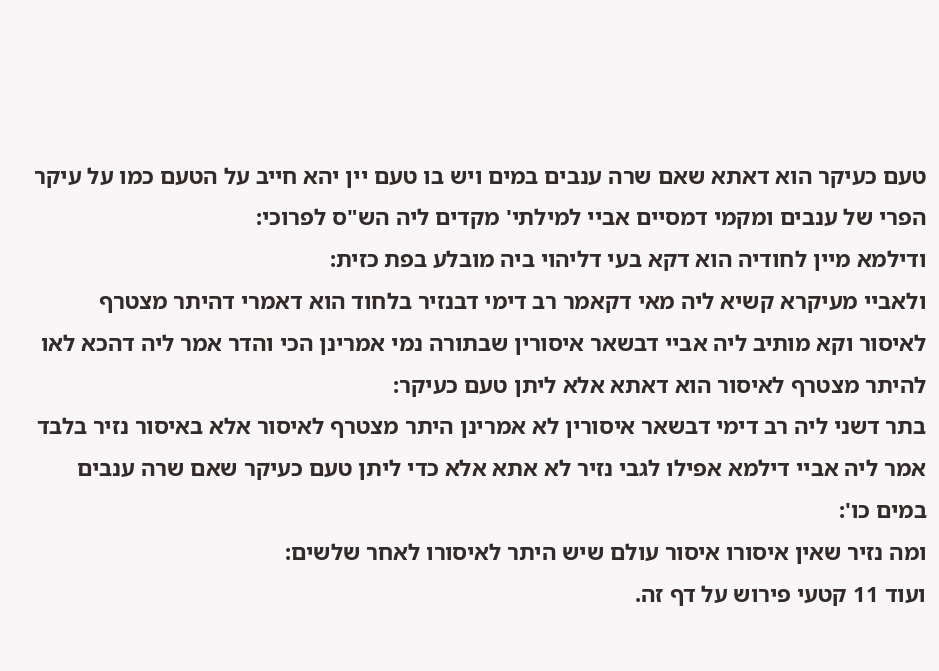טעם כעיקר הוא דאתא שאם שרה ענבים במים ויש בו טעם יין יהא חייב על הטעם כמו על עיקר הפרי של ענבים ומקמי דמסיים אביי למילתי' מקדים ליה הש"ס לפרוכי:
ודילמא מיין לחודיה הוא דקא בעי דליהוי ביה מובלע בפת כזית:
ולאביי מעיקרא קשיא ליה מאי דקאמר רב דימי דבנזיר בלחוד הוא דאמרי דהיתר מצטרף לאיסור וקא מותיב ליה אביי דבשאר איסורין שבתורה נמי אמרינן הכי והדר אמר ליה דהכא לאו להיתר מצטרף לאיסור הוא דאתא אלא ליתן טעם כעיקר:
בתר דשני ליה רב דימי דבשאר איסורין לא אמרינן היתר מצטרף לאיסור אלא באיסור נזיר בלבד אמר ליה אביי דילמא אפילו לגבי נזיר לא אתא אלא כדי ליתן טעם כעיקר שאם שרה ענבים במים כו':
ומה נזיר שאין איסורו איסור עולם שיש היתר לאיסורו לאחר שלשים:
ועוד 11 קטעי פירוש על דף זה.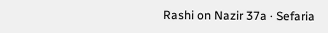Rashi on Nazir 37a · Sefaria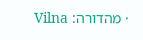· מהדורה: Vilna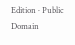Edition · Public Domain